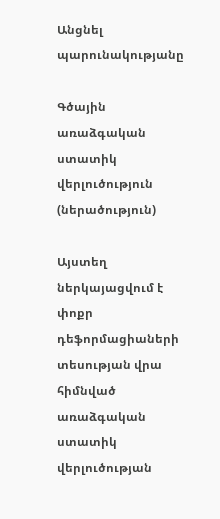Անցնել պարունակությանը

Գծային առաձգական ստատիկ վերլուծություն (ներածություն)

Այստեղ ներկայացվում է փոքր դեֆորմացիաների տեսության վրա հիմնված առաձգական ստատիկ վերլուծության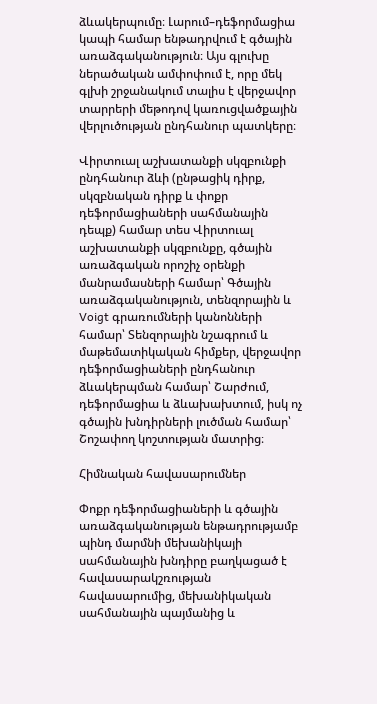ձևակերպումը։ Լարում–դեֆորմացիա կապի համար ենթադրվում է գծային առաձգականություն։ Այս գլուխը ներածական ամփոփում է, որը մեկ գլխի շրջանակում տալիս է վերջավոր տարրերի մեթոդով կառուցվածքային վերլուծության ընդհանուր պատկերը։

Վիրտուալ աշխատանքի սկզբունքի ընդհանուր ձևի (ընթացիկ դիրք, սկզբնական դիրք և փոքր դեֆորմացիաների սահմանային դեպք) համար տես Վիրտուալ աշխատանքի սկզբունքը, գծային առաձգական որոշիչ օրենքի մանրամասների համար՝ Գծային առաձգականություն, տենզորային և Voigt գրառումների կանոնների համար՝ Տենզորային նշագրում և մաթեմատիկական հիմքեր, վերջավոր դեֆորմացիաների ընդհանուր ձևակերպման համար՝ Շարժում, դեֆորմացիա և ձևախախտում, իսկ ոչ գծային խնդիրների լուծման համար՝ Շոշափող կոշտության մատրից։

Հիմնական հավասարումներ

Փոքր դեֆորմացիաների և գծային առաձգականության ենթադրությամբ պինդ մարմնի մեխանիկայի սահմանային խնդիրը բաղկացած է հավասարակշռության հավասարումից, մեխանիկական սահմանային պայմանից և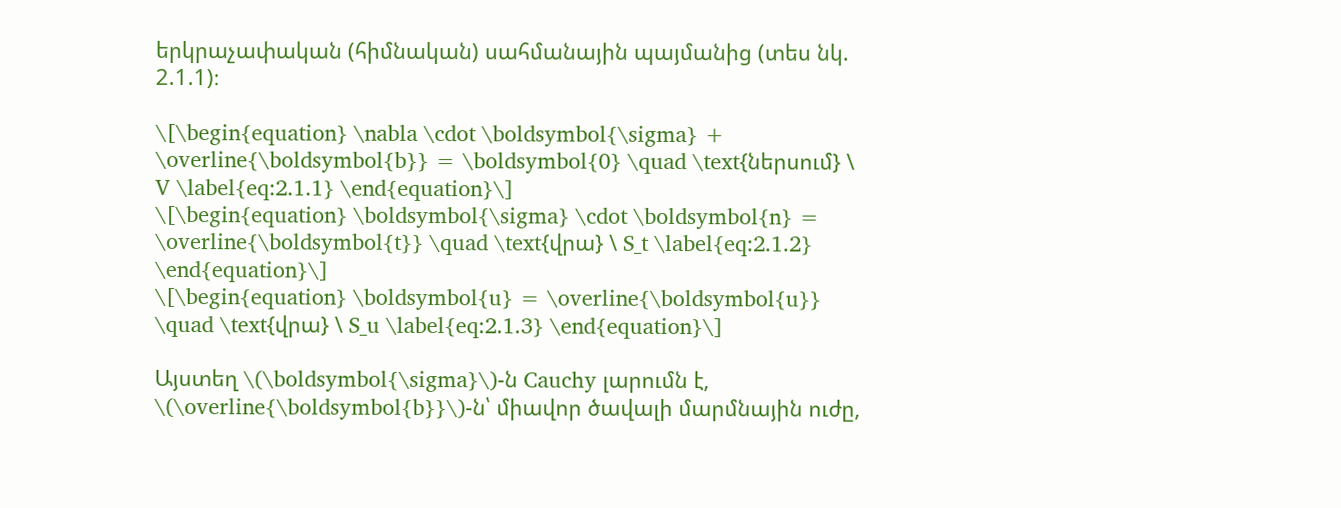երկրաչափական (հիմնական) սահմանային պայմանից (տես նկ. 2.1.1)։

\[\begin{equation} \nabla \cdot \boldsymbol{\sigma} + \overline{\boldsymbol{b}} = \boldsymbol{0} \quad \text{ներսում} \ V \label{eq:2.1.1} \end{equation}\]
\[\begin{equation} \boldsymbol{\sigma} \cdot \boldsymbol{n} = \overline{\boldsymbol{t}} \quad \text{վրա} \ S_t \label{eq:2.1.2} \end{equation}\]
\[\begin{equation} \boldsymbol{u} = \overline{\boldsymbol{u}} \quad \text{վրա} \ S_u \label{eq:2.1.3} \end{equation}\]

Այստեղ \(\boldsymbol{\sigma}\)-ն Cauchy լարումն է, \(\overline{\boldsymbol{b}}\)-ն՝ միավոր ծավալի մարմնային ուժը,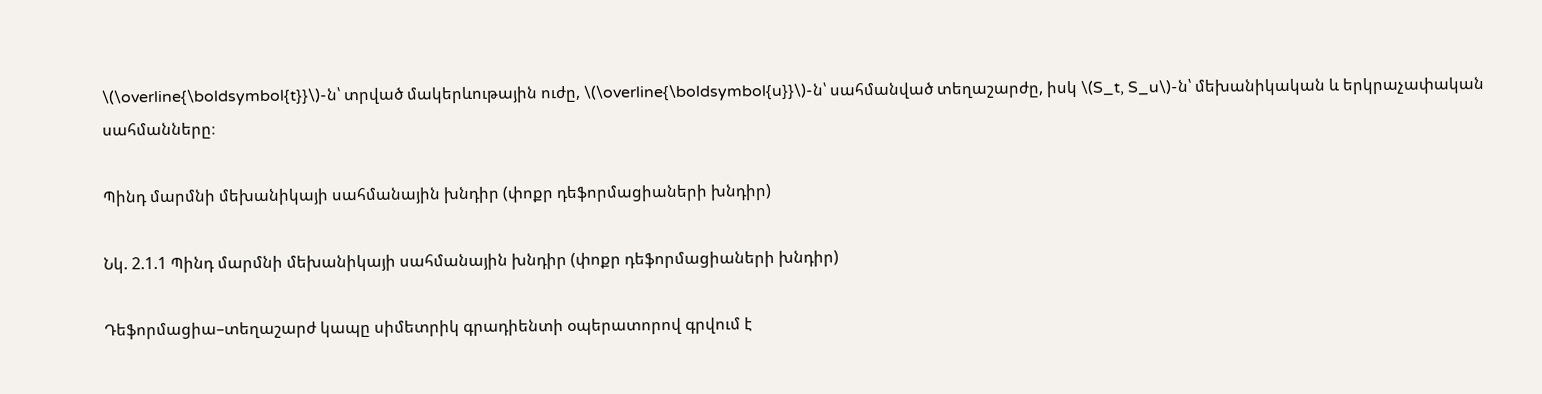\(\overline{\boldsymbol{t}}\)-ն՝ տրված մակերևութային ուժը, \(\overline{\boldsymbol{u}}\)-ն՝ սահմանված տեղաշարժը, իսկ \(S_t, S_u\)-ն՝ մեխանիկական և երկրաչափական սահմանները։

Պինդ մարմնի մեխանիկայի սահմանային խնդիր (փոքր դեֆորմացիաների խնդիր)

Նկ. 2.1.1 Պինդ մարմնի մեխանիկայի սահմանային խնդիր (փոքր դեֆորմացիաների խնդիր)

Դեֆորմացիա–տեղաշարժ կապը սիմետրիկ գրադիենտի օպերատորով գրվում է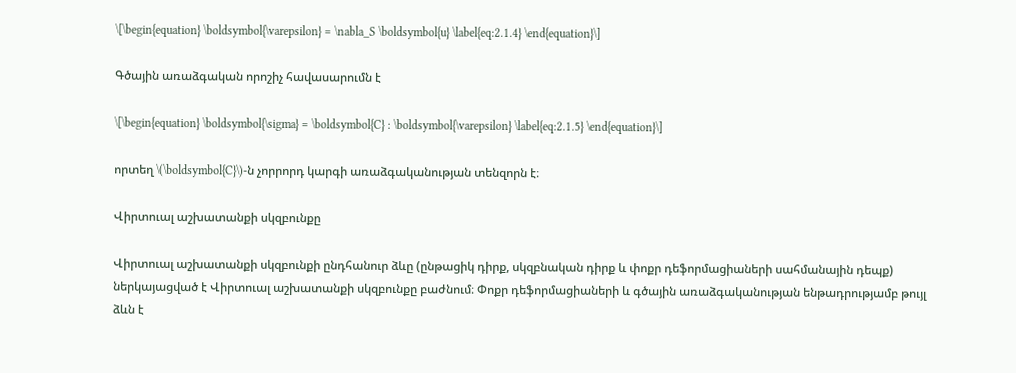\[\begin{equation} \boldsymbol{\varepsilon} = \nabla_S \boldsymbol{u} \label{eq:2.1.4} \end{equation}\]

Գծային առաձգական որոշիչ հավասարումն է

\[\begin{equation} \boldsymbol{\sigma} = \boldsymbol{C} : \boldsymbol{\varepsilon} \label{eq:2.1.5} \end{equation}\]

որտեղ \(\boldsymbol{C}\)-ն չորրորդ կարգի առաձգականության տենզորն է։

Վիրտուալ աշխատանքի սկզբունքը

Վիրտուալ աշխատանքի սկզբունքի ընդհանուր ձևը (ընթացիկ դիրք, սկզբնական դիրք և փոքր դեֆորմացիաների սահմանային դեպք) ներկայացված է Վիրտուալ աշխատանքի սկզբունքը բաժնում։ Փոքր դեֆորմացիաների և գծային առաձգականության ենթադրությամբ թույլ ձևն է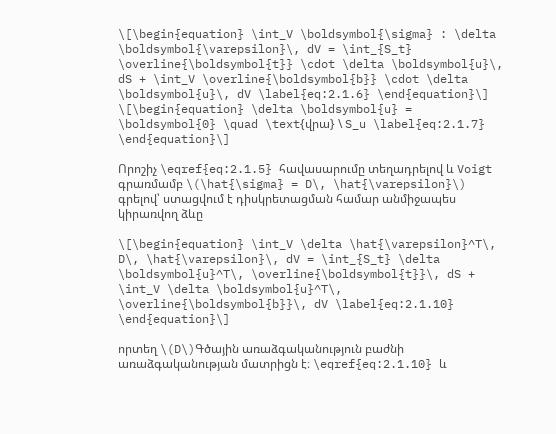\[\begin{equation} \int_V \boldsymbol{\sigma} : \delta \boldsymbol{\varepsilon}\, dV = \int_{S_t} \overline{\boldsymbol{t}} \cdot \delta \boldsymbol{u}\, dS + \int_V \overline{\boldsymbol{b}} \cdot \delta \boldsymbol{u}\, dV \label{eq:2.1.6} \end{equation}\]
\[\begin{equation} \delta \boldsymbol{u} = \boldsymbol{0} \quad \text{վրա} \ S_u \label{eq:2.1.7} \end{equation}\]

Որոշիչ \eqref{eq:2.1.5} հավասարումը տեղադրելով և Voigt գրառմամբ \(\hat{\sigma} = D\, \hat{\varepsilon}\) գրելով՝ ստացվում է դիսկրետացման համար անմիջապես կիրառվող ձևը

\[\begin{equation} \int_V \delta \hat{\varepsilon}^T\, D\, \hat{\varepsilon}\, dV = \int_{S_t} \delta \boldsymbol{u}^T\, \overline{\boldsymbol{t}}\, dS + \int_V \delta \boldsymbol{u}^T\, \overline{\boldsymbol{b}}\, dV \label{eq:2.1.10} \end{equation}\]

որտեղ \(D\)Գծային առաձգականություն բաժնի առաձգականության մատրիցն է։ \eqref{eq:2.1.10} և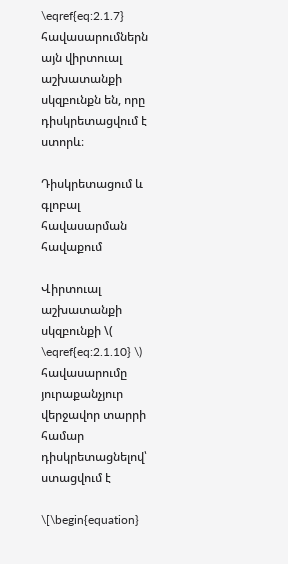\eqref{eq:2.1.7} հավասարումներն այն վիրտուալ աշխատանքի սկզբունքն են, որը դիսկրետացվում է ստորև։

Դիսկրետացում և գլոբալ հավասարման հավաքում

Վիրտուալ աշխատանքի սկզբունքի \( \eqref{eq:2.1.10} \) հավասարումը յուրաքանչյուր վերջավոր տարրի համար դիսկրետացնելով՝ ստացվում է

\[\begin{equation}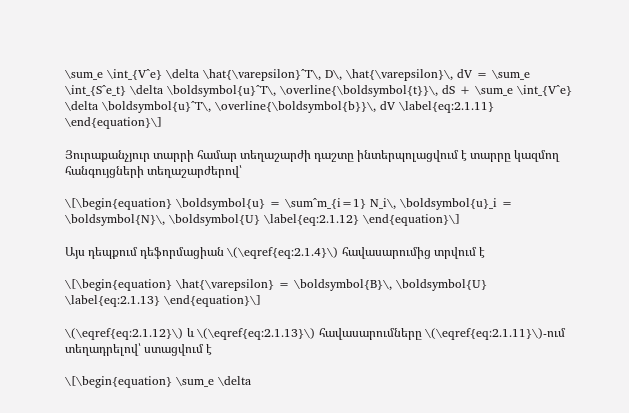\sum_e \int_{V^e} \delta \hat{\varepsilon}^T\, D\, \hat{\varepsilon}\, dV = \sum_e \int_{S^e_t} \delta \boldsymbol{u}^T\, \overline{\boldsymbol{t}}\, dS + \sum_e \int_{V^e} \delta \boldsymbol{u}^T\, \overline{\boldsymbol{b}}\, dV \label{eq:2.1.11} \end{equation}\]

Յուրաքանչյուր տարրի համար տեղաշարժի դաշտը ինտերպոլացվում է տարրը կազմող հանգույցների տեղաշարժերով՝

\[\begin{equation} \boldsymbol{u} = \sum^m_{i=1} N_i\, \boldsymbol{u}_i = \boldsymbol{N}\, \boldsymbol{U} \label{eq:2.1.12} \end{equation}\]

Այս դեպքում դեֆորմացիան \(\eqref{eq:2.1.4}\) հավասարումից տրվում է

\[\begin{equation} \hat{\varepsilon} = \boldsymbol{B}\, \boldsymbol{U} \label{eq:2.1.13} \end{equation}\]

\(\eqref{eq:2.1.12}\) և \(\eqref{eq:2.1.13}\) հավասարումները \(\eqref{eq:2.1.11}\)-ում տեղադրելով՝ ստացվում է

\[\begin{equation} \sum_e \delta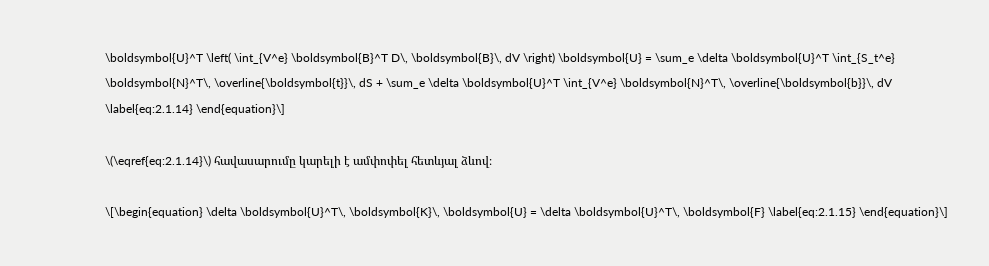\boldsymbol{U}^T \left( \int_{V^e} \boldsymbol{B}^T D\, \boldsymbol{B}\, dV \right) \boldsymbol{U} = \sum_e \delta \boldsymbol{U}^T \int_{S_t^e} \boldsymbol{N}^T\, \overline{\boldsymbol{t}}\, dS + \sum_e \delta \boldsymbol{U}^T \int_{V^e} \boldsymbol{N}^T\, \overline{\boldsymbol{b}}\, dV \label{eq:2.1.14} \end{equation}\]

\(\eqref{eq:2.1.14}\) հավասարումը կարելի է ամփոփել հետևյալ ձևով։

\[\begin{equation} \delta \boldsymbol{U}^T\, \boldsymbol{K}\, \boldsymbol{U} = \delta \boldsymbol{U}^T\, \boldsymbol{F} \label{eq:2.1.15} \end{equation}\]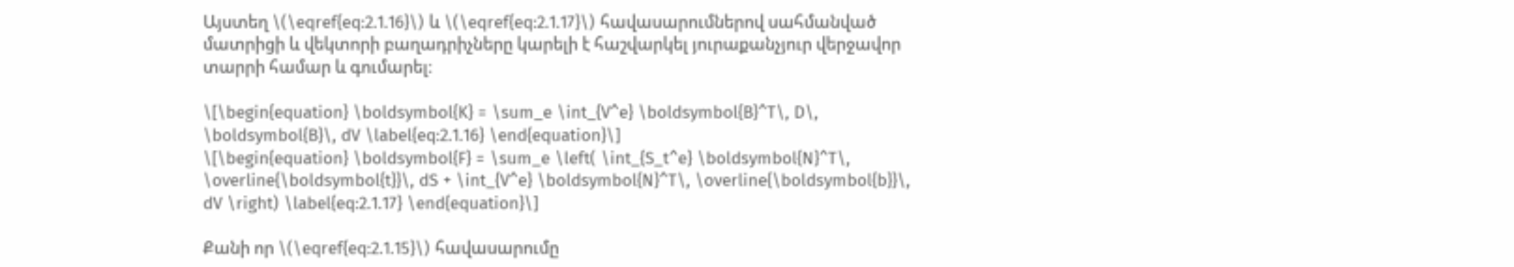Այստեղ \(\eqref{eq:2.1.16}\) և \(\eqref{eq:2.1.17}\) հավասարումներով սահմանված մատրիցի և վեկտորի բաղադրիչները կարելի է հաշվարկել յուրաքանչյուր վերջավոր տարրի համար և գումարել։

\[\begin{equation} \boldsymbol{K} = \sum_e \int_{V^e} \boldsymbol{B}^T\, D\, \boldsymbol{B}\, dV \label{eq:2.1.16} \end{equation}\]
\[\begin{equation} \boldsymbol{F} = \sum_e \left( \int_{S_t^e} \boldsymbol{N}^T\, \overline{\boldsymbol{t}}\, dS + \int_{V^e} \boldsymbol{N}^T\, \overline{\boldsymbol{b}}\, dV \right) \label{eq:2.1.17} \end{equation}\]

Քանի որ \(\eqref{eq:2.1.15}\) հավասարումը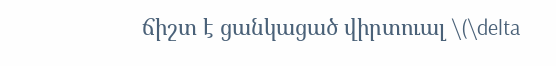ճիշտ է ցանկացած վիրտուալ \(\delta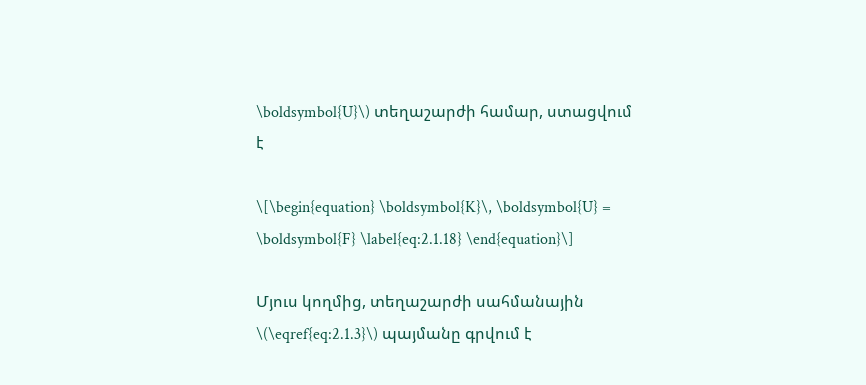\boldsymbol{U}\) տեղաշարժի համար, ստացվում է

\[\begin{equation} \boldsymbol{K}\, \boldsymbol{U} = \boldsymbol{F} \label{eq:2.1.18} \end{equation}\]

Մյուս կողմից, տեղաշարժի սահմանային \(\eqref{eq:2.1.3}\) պայմանը գրվում է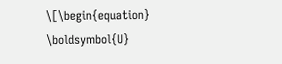\[\begin{equation} \boldsymbol{U}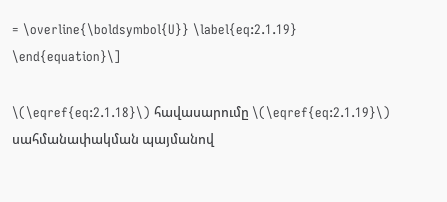= \overline{\boldsymbol{U}} \label{eq:2.1.19} \end{equation}\]

\(\eqref{eq:2.1.18}\) հավասարումը \(\eqref{eq:2.1.19}\) սահմանափակման պայմանով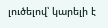լուծելով՝ կարելի է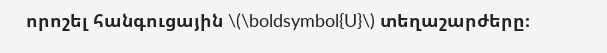որոշել հանգուցային \(\boldsymbol{U}\) տեղաշարժերը։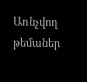Առնչվող թեմաներ